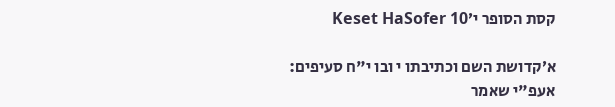קסת הסופר י׳Keset HaSofer 10

א׳קדושת השם וכתיבתו י ובו י"ח סעיפים:
אעפ"י שאמר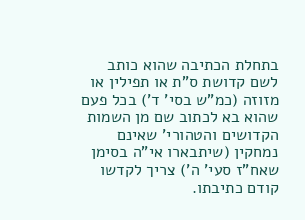בתחלת הכתיבה שהוא כותב לשם קדושת ס"ת או תפילין או מזוזה (כמ"ש בסי' ד') בכל פעם שהוא בא לכתוב שם מן השמות הקדושים והטהורי' שאינם נמחקין (שיתבארו אי"ה בסימן שאח"ז סעי' ה') צריך לקדשו קודם כתיבתו.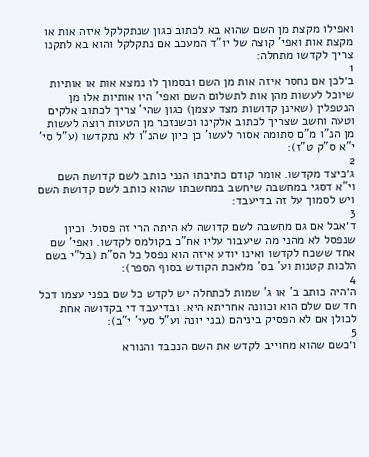ואפילו מקצת מן השם שהוא בא לכתוב כגון שנתקלקל איזה אות או מקצת אות ואפי' קוצה של יו"ד המעכב אם נתקלקל והוא בא לתקנו צריך לקדשו מתחלה:
1
ב׳לכן אם נחסר איזה אות מן השם ובסמוך לו נמצא אות או אותיות שיוכל לעשות מהן אות לתשלום השם ואפי' היו אותיות אלו מן הנטפלין (שאינן קדושות מצד עצמן) כגון שהי' צריך לכתוב אלקים וטעה וחשב שצריך לכתוב אלקינו וכשנזכר מן הטעות רוצה לעשות מן הנ"ו מ"ם סתומה אסור לעשו' כן כיון שהנ"ו לא נתקדשו (ע"ל סי' י"א ס"ק ט"ז):
2
ג׳כיצד מקדשו. אומר קודם כתיבתו הנני כותב לשם קדושת השם וי"א דסגי במחשבה שיחשב במחשבתו שהוא כותב לשם קדושת השם ויש לסמוך על זה בדיעבד:
3
ד׳אבל אם גם מחשבה לשם קדושה לא היתה הרי זה פסול. וכיון שנפסל לא מהני מה שיעבור עליו אח"כ בקולמס לקדשו. ואפי' שם אחד ששכח לקדשו ואינו יודע איזה הוא נפסל כל הס"ת (בל"י בשם הלכות קטנות וע' בס' מלאכת הקודש בסוף הספר):
4
ה׳היה כותב ב' או ג' שמות לכתחלה יש לקדש כל שם בפני עצמו דכל חד שם שלם הוא וכוונה אחריתא היא. ובדיעבד די בקדושה אחת לכולן אם לא הפסיק ביניהם (בני יונה וע"ל סעי' י"ב):
5
ו׳כשם שהוא מחוייב לקדש את השם הנכבד והנורא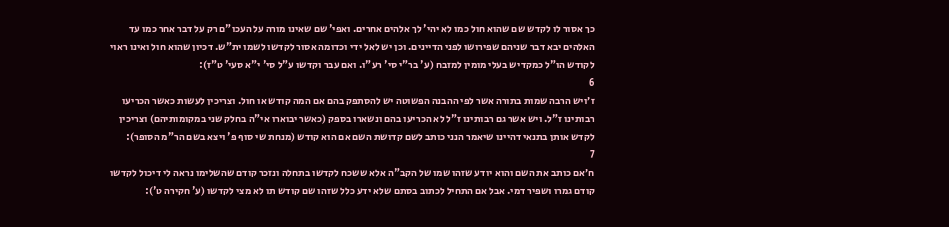כך אסור לו לקדש שם שהוא חול כמו לא יהי' לך אלהים אחרים. ואפי' שם שאינו מורה על העכו"ם רק על דבר אחר כמו עד האלהים יבא דבר שניהם שפירושו לפני הדיינים. וכן יש לאל ידי וכדומה אסור לקדשו לשמו ית"ש. דכיון שהוא חול ואינו ראוי לקודש הו"ל כמקדיש בעלי מומין למזבח (ע' בר"י סי' רע"ו. ואם עבר וקדשו ע"ל סי' י"א סעי' ט"ז):
6
ז׳ויש הרבה שמות בתורה אשר לפי ההבנה הפשוטה יש להסתפק בהם אם המה קודש או חול. וצריכין לעשות כאשר הכריעו רבותינו ז"ל. ויש אשר גם רבותינו ז"ל לא הכריעו בהם ונשארו בספק (כאשר יבוארו אי"ה בחלק שני במקומותיהם) וצריכין לקדש אותן בתנאי דהיינו שיאמר הנני כותב לשם קדושת השם אם הוא קודש (מנחת שי סוף פ' ויצא בשם הר"מ הסופר):
7
ח׳אם כותב את השם והוא יודע שזהו שמו של הקב"ה אלא ששכח לקדשו בתחלה ונזכר קודם שהשלימו נראה לי דיכול לקדשו קודם גמרו ושפיר דמי. אבל אם התחיל לכתוב בסתם שלא ידע כלל שזהו שם קודש תו לא מצי לקדשו (ע' חקירה ט'):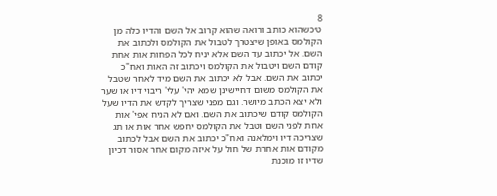8
ט׳כשהוא כותב ורואה שהוא קרוב אל השם והדיו כלה מן הקולמס באופן שיצטרך לטבול את הקולמס ולכתוב את השם. אל יכתוב עד השם אלא יניח לכל הפחות אות אחת קודם השם ויטבול את הקולמס ויכתוב זה האות ואח"כ יכתוב את השם. אבל לא יכתוב את השם מיד לאחר שטבל את הקולמס משום דחיישינן שמא יהי' עלי' ריבוי דיו או שער ולא יצא הכתב מיושר. וגם מפני שצריך לקדש את הדיו שעל הקולמס קודם שיכתוב את השם. ואם לא הניח אפי' אות אחת לפני השם וטבל את הקולמס יחפש אחר אות או תג שצריכה דיו וימלאנה ואח"כ יכתוב את השם אבל לכתוב מקודם אות אחרת של חול על איזה מקום אחר אסור דכיון שדיו זו מוכנת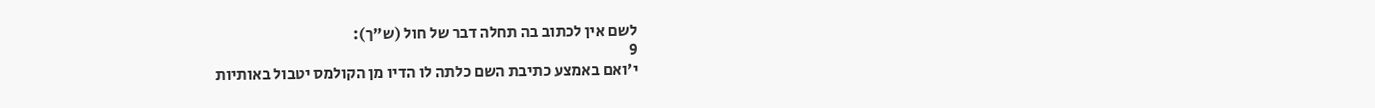לשם אין לכתוב בה תחלה דבר של חול (ש"ך):
9
י׳ואם באמצע כתיבת השם כלתה לו הדיו מן הקולמס יטבול באותיות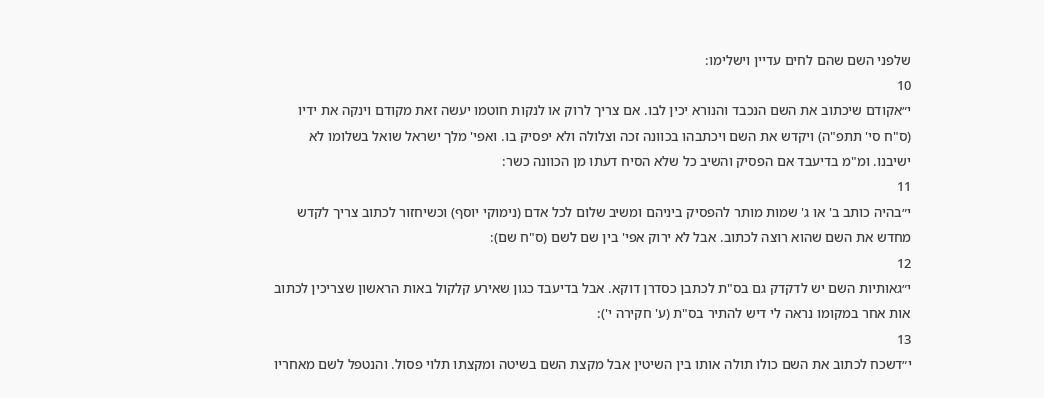שלפני השם שהם לחים עדיין וישלימו:
10
י״אקודם שיכתוב את השם הנכבד והנורא יכין לבו. אם צריך לרוק או לנקות חוטמו יעשה זאת מקודם וינקה את ידיו (ס"ח סי' תתפ"ה) ויקדש את השם ויכתבהו בכוונה זכה וצלולה ולא יפסיק בו. ואפי' מלך ישראל שואל בשלומו לא ישיבנו. ומ"מ בדיעבד אם הפסיק והשיב כל שלא הסיח דעתו מן הכוונה כשר:
11
י״בהיה כותב ב' או ג' שמות מותר להפסיק ביניהם ומשיב שלום לכל אדם (נימוקי יוסף) וכשיחזור לכתוב צריך לקדש מחדש את השם שהוא רוצה לכתוב. אבל לא ירוק אפי' בין שם לשם (ס"ח שם):
12
י״גאותיות השם יש לדקדק גם בס"ת לכתבן כסדרן דוקא. אבל בדיעבד כגון שאירע קלקול באות הראשון שצריכין לכתוב אות אחר במקומו נראה לי דיש להתיר בס"ת (ע' חקירה י'):
13
י״דשכח לכתוב את השם כולו תולה אותו בין השיטין אבל מקצת השם בשיטה ומקצתו תלוי פסול. והנטפל לשם מאחריו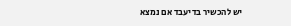יש להכשיר בדיעבד אם נמצא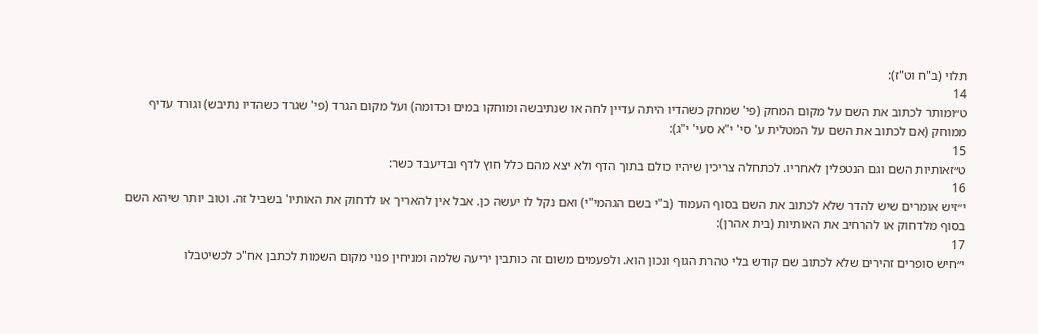תלוי (ב"ח וט"ז):
14
ט״ומותר לכתוב את השם על מקום המחק (פי' שמחק כשהדיו היתה עדיין לחה או שנתיבשה ומוחקו במים וכדומה) ועל מקום הגרד (פי' שגרד כשהדיו נתיבש) וגורד עדיף ממוחק (אם לכתוב את השם על המטלית ע' סי' י"א סעי' י"ג):
15
ט״זאותיות השם וגם הנטפלין לאחריו. לכתחלה צריכין שיהיו כולם בתוך הדף ולא יצא מהם כלל חוץ לדף ובדיעבד כשר:
16
י״זיש אומרים שיש להדר שלא לכתוב את השם בסוף העמוד (ב"י בשם הגהמי"י) ואם נקל לו יעשה כן. אבל אין להאריך או לדחוק את האותיו' בשביל זה. וטוב יותר שיהא השם בסוף מלדחוק או להרחיב את האותיות (בית אהרן):
17
י״חיש סופרים זהירים שלא לכתוב שם קודש בלי טהרת הגוף ונכון הוא. ולפעמים משום זה כותבין יריעה שלמה ומניחין פנוי מקום השמות לכתבן אח"כ לכשיטבלו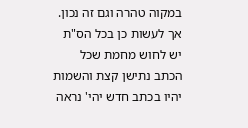במקוה טהרה וגם זה נכון. אך לעשות כן בכל הס"ת יש לחוש מחמת שכל הכתב נתישן קצת והשמות יהיו בכתב חדש יהי' נראה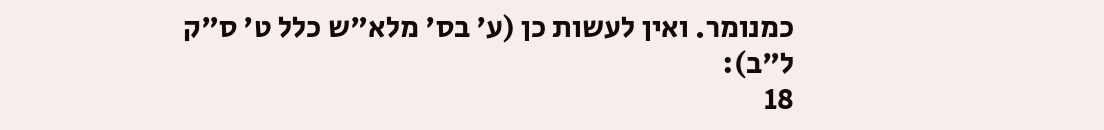כמנומר. ואין לעשות כן (ע' בס' מלא"ש כלל ט' ס"ק ל"ב):
18